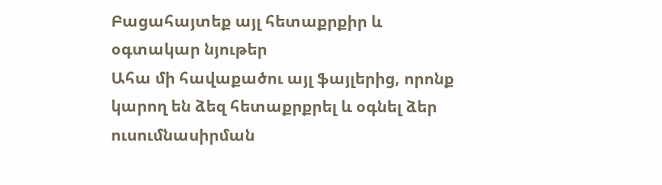Բացահայտեք այլ հետաքրքիր և օգտակար նյութեր
Ահա մի հավաքածու այլ ֆայլերից, որոնք կարող են ձեզ հետաքրքրել և օգնել ձեր ուսումնասիրման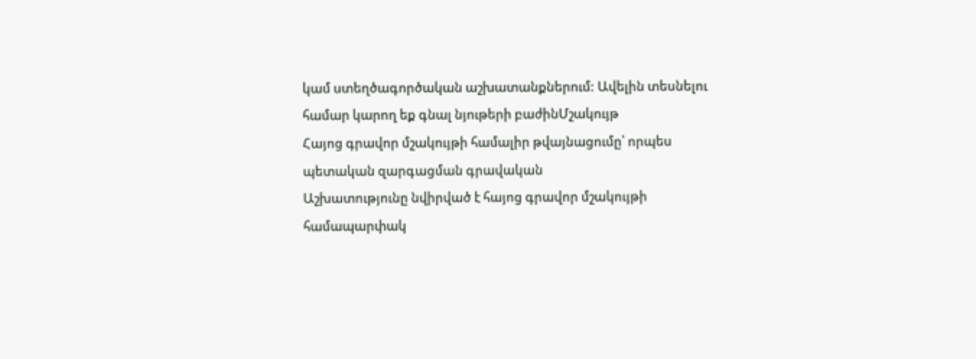կամ ստեղծագործական աշխատանքներում: Ավելին տեսնելու համար կարող եք գնալ նյութերի բաժինՄշակույթ
Հայոց գրավոր մշակույթի համալիր թվայնացումը՝ որպես պետական զարգացման գրավական
Աշխատությունը նվիրված է հայոց գրավոր մշակույթի համապարփակ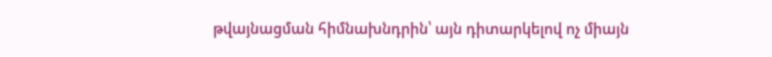թվայնացման հիմնախնդրին՝ այն դիտարկելով ոչ միայն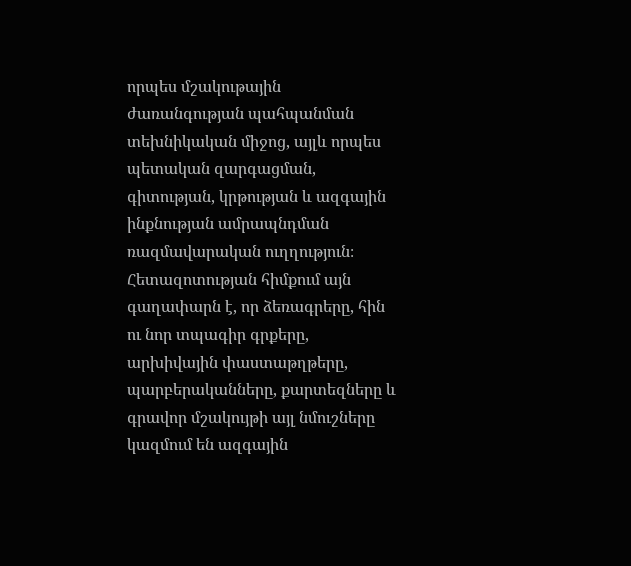որպես մշակութային ժառանգության պահպանման տեխնիկական միջոց, այլև որպես պետական զարգացման, գիտության, կրթության և ազգային ինքնության ամրապնդման ռազմավարական ուղղություն։ Հետազոտության հիմքում այն գաղափարն է, որ ձեռագրերը, հին ու նոր տպագիր գրքերը, արխիվային փաստաթղթերը, պարբերականները, քարտեզները և գրավոր մշակույթի այլ նմուշները կազմում են ազգային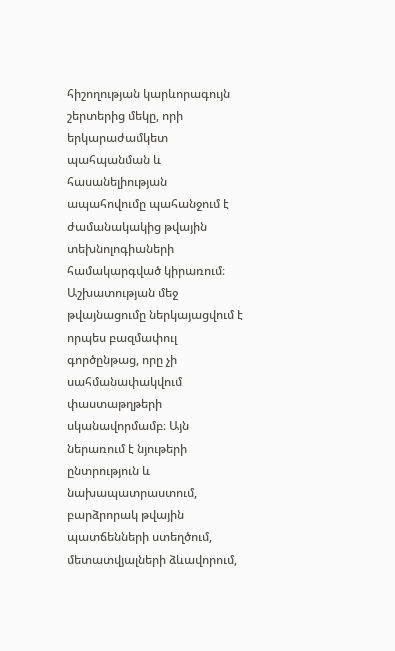հիշողության կարևորագույն շերտերից մեկը, որի երկարաժամկետ պահպանման և հասանելիության ապահովումը պահանջում է ժամանակակից թվային տեխնոլոգիաների համակարգված կիրառում։ Աշխատության մեջ թվայնացումը ներկայացվում է որպես բազմափուլ գործընթաց, որը չի սահմանափակվում փաստաթղթերի սկանավորմամբ։ Այն ներառում է նյութերի ընտրություն և նախապատրաստում, բարձրորակ թվային պատճենների ստեղծում, մետատվյալների ձևավորում,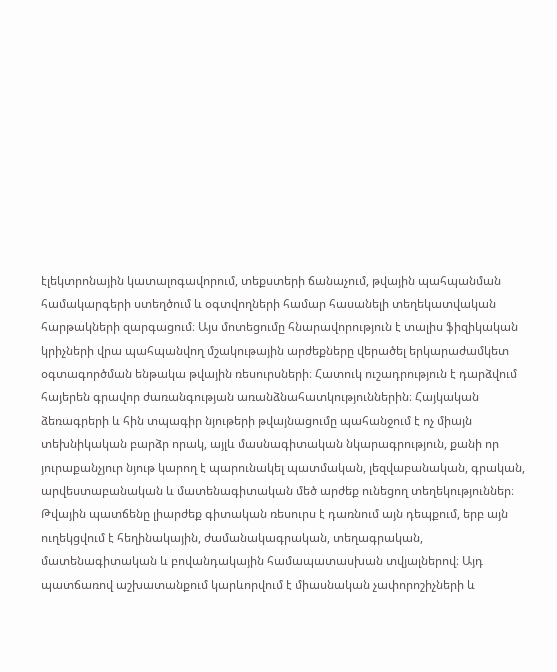էլեկտրոնային կատալոգավորում, տեքստերի ճանաչում, թվային պահպանման համակարգերի ստեղծում և օգտվողների համար հասանելի տեղեկատվական հարթակների զարգացում։ Այս մոտեցումը հնարավորություն է տալիս ֆիզիկական կրիչների վրա պահպանվող մշակութային արժեքները վերածել երկարաժամկետ օգտագործման ենթակա թվային ռեսուրսների։ Հատուկ ուշադրություն է դարձվում հայերեն գրավոր ժառանգության առանձնահատկություններին։ Հայկական ձեռագրերի և հին տպագիր նյութերի թվայնացումը պահանջում է ոչ միայն տեխնիկական բարձր որակ, այլև մասնագիտական նկարագրություն, քանի որ յուրաքանչյուր նյութ կարող է պարունակել պատմական, լեզվաբանական, գրական, արվեստաբանական և մատենագիտական մեծ արժեք ունեցող տեղեկություններ։ Թվային պատճենը լիարժեք գիտական ռեսուրս է դառնում այն դեպքում, երբ այն ուղեկցվում է հեղինակային, ժամանակագրական, տեղագրական, մատենագիտական և բովանդակային համապատասխան տվյալներով։ Այդ պատճառով աշխատանքում կարևորվում է միասնական չափորոշիչների և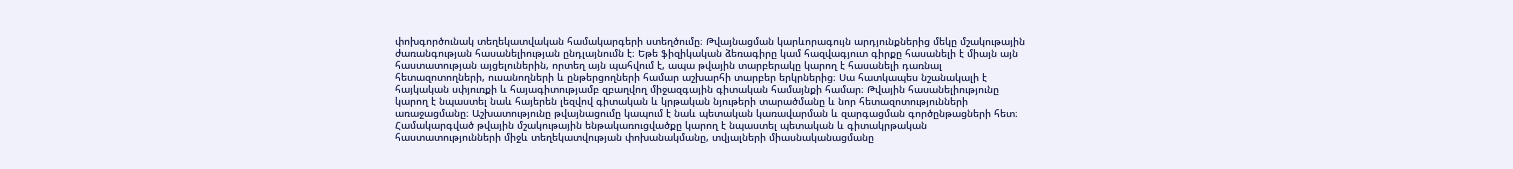փոխգործունակ տեղեկատվական համակարգերի ստեղծումը։ Թվայնացման կարևորագույն արդյունքներից մեկը մշակութային ժառանգության հասանելիության ընդլայնումն է։ Եթե ֆիզիկական ձեռագիրը կամ հազվագյուտ գիրքը հասանելի է միայն այն հաստատության այցելուներին, որտեղ այն պահվում է, ապա թվային տարբերակը կարող է հասանելի դառնալ հետազոտողների, ուսանողների և ընթերցողների համար աշխարհի տարբեր երկրներից։ Սա հատկապես նշանակալի է հայկական սփյուռքի և հայագիտությամբ զբաղվող միջազգային գիտական համայնքի համար։ Թվային հասանելիությունը կարող է նպաստել նաև հայերեն լեզվով գիտական և կրթական նյութերի տարածմանը և նոր հետազոտությունների առաջացմանը։ Աշխատությունը թվայնացումը կապում է նաև պետական կառավարման և զարգացման գործընթացների հետ։ Համակարգված թվային մշակութային ենթակառուցվածքը կարող է նպաստել պետական և գիտակրթական հաստատությունների միջև տեղեկատվության փոխանակմանը, տվյալների միասնականացմանը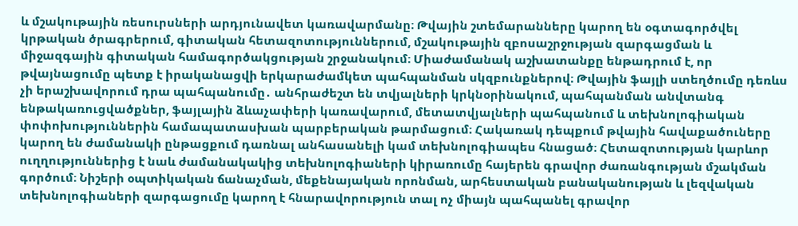և մշակութային ռեսուրսների արդյունավետ կառավարմանը։ Թվային շտեմարանները կարող են օգտագործվել կրթական ծրագրերում, գիտական հետազոտություններում, մշակութային զբոսաշրջության զարգացման և միջազգային գիտական համագործակցության շրջանակում։ Միաժամանակ աշխատանքը ենթադրում է, որ թվայնացումը պետք է իրականացվի երկարաժամկետ պահպանման սկզբունքներով։ Թվային ֆայլի ստեղծումը դեռևս չի երաշխավորում դրա պահպանումը․ անհրաժեշտ են տվյալների կրկնօրինակում, պահպանման անվտանգ ենթակառուցվածքներ, ֆայլային ձևաչափերի կառավարում, մետատվյալների պահպանում և տեխնոլոգիական փոփոխություններին համապատասխան պարբերական թարմացում։ Հակառակ դեպքում թվային հավաքածուները կարող են ժամանակի ընթացքում դառնալ անհասանելի կամ տեխնոլոգիապես հնացած։ Հետազոտության կարևոր ուղղություններից է նաև ժամանակակից տեխնոլոգիաների կիրառումը հայերեն գրավոր ժառանգության մշակման գործում։ Նիշերի օպտիկական ճանաչման, մեքենայական որոնման, արհեստական բանականության և լեզվական տեխնոլոգիաների զարգացումը կարող է հնարավորություն տալ ոչ միայն պահպանել գրավոր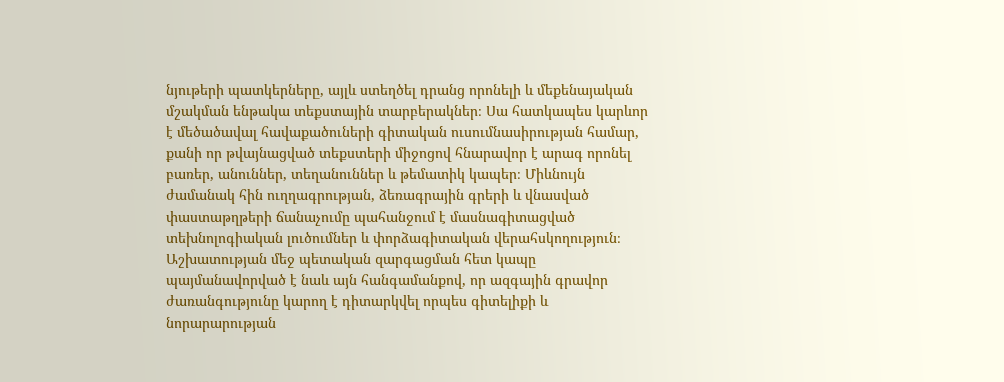նյութերի պատկերները, այլև ստեղծել դրանց որոնելի և մեքենայական մշակման ենթակա տեքստային տարբերակներ։ Սա հատկապես կարևոր է մեծածավալ հավաքածուների գիտական ուսումնասիրության համար, քանի որ թվայնացված տեքստերի միջոցով հնարավոր է արագ որոնել բառեր, անուններ, տեղանուններ և թեմատիկ կապեր։ Միևնույն ժամանակ հին ուղղագրության, ձեռագրային գրերի և վնասված փաստաթղթերի ճանաչումը պահանջում է մասնագիտացված տեխնոլոգիական լուծումներ և փորձագիտական վերահսկողություն։ Աշխատության մեջ պետական զարգացման հետ կապը պայմանավորված է նաև այն հանգամանքով, որ ազգային գրավոր ժառանգությունը կարող է դիտարկվել որպես գիտելիքի և նորարարության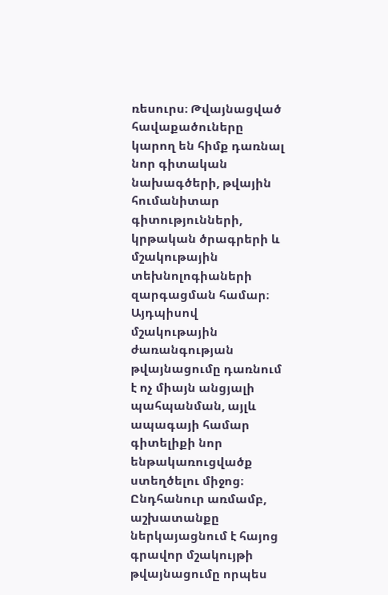ռեսուրս։ Թվայնացված հավաքածուները կարող են հիմք դառնալ նոր գիտական նախագծերի, թվային հումանիտար գիտությունների, կրթական ծրագրերի և մշակութային տեխնոլոգիաների զարգացման համար։ Այդպիսով մշակութային ժառանգության թվայնացումը դառնում է ոչ միայն անցյալի պահպանման, այլև ապագայի համար գիտելիքի նոր ենթակառուցվածք ստեղծելու միջոց։ Ընդհանուր առմամբ, աշխատանքը ներկայացնում է հայոց գրավոր մշակույթի թվայնացումը որպես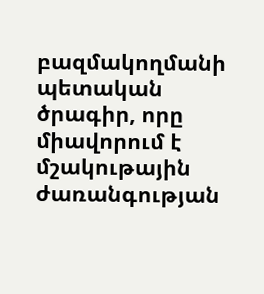բազմակողմանի պետական ծրագիր, որը միավորում է մշակութային ժառանգության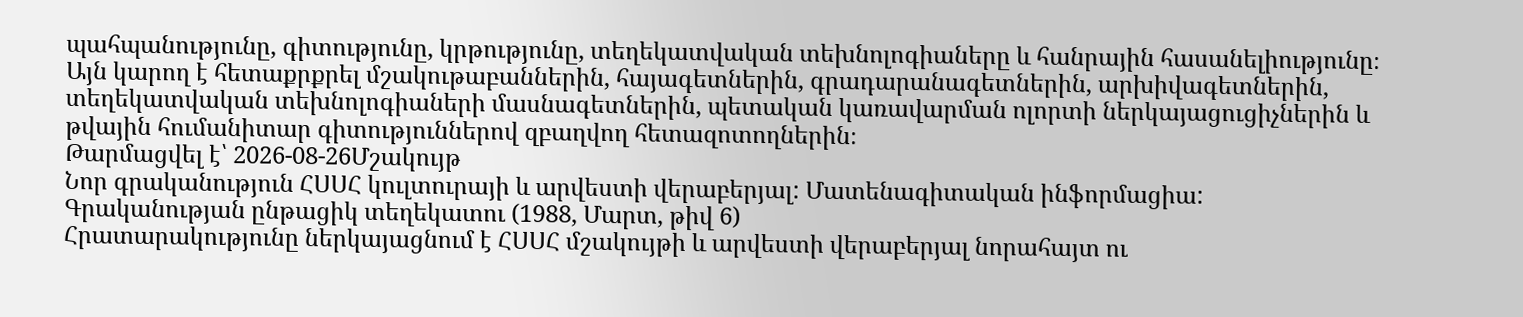պահպանությունը, գիտությունը, կրթությունը, տեղեկատվական տեխնոլոգիաները և հանրային հասանելիությունը։ Այն կարող է հետաքրքրել մշակութաբաններին, հայագետներին, գրադարանագետներին, արխիվագետներին, տեղեկատվական տեխնոլոգիաների մասնագետներին, պետական կառավարման ոլորտի ներկայացուցիչներին և թվային հումանիտար գիտություններով զբաղվող հետազոտողներին։
Թարմացվել է՝ 2026-08-26Մշակույթ
Նոր գրականություն ՀՍՍՀ կուլտուրայի և արվեստի վերաբերյալ: Մատենագիտական ինֆորմացիա: Գրականության ընթացիկ տեղեկատու (1988, Մարտ, թիվ 6)
Հրատարակությունը ներկայացնում է ՀՍՍՀ մշակույթի և արվեստի վերաբերյալ նորահայտ ու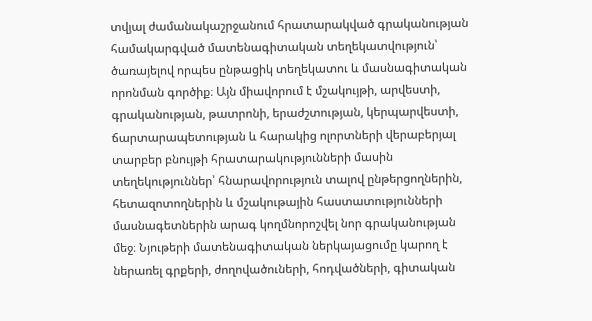տվյալ ժամանակաշրջանում հրատարակված գրականության համակարգված մատենագիտական տեղեկատվություն՝ ծառայելով որպես ընթացիկ տեղեկատու և մասնագիտական որոնման գործիք։ Այն միավորում է մշակույթի, արվեստի, գրականության, թատրոնի, երաժշտության, կերպարվեստի, ճարտարապետության և հարակից ոլորտների վերաբերյալ տարբեր բնույթի հրատարակությունների մասին տեղեկություններ՝ հնարավորություն տալով ընթերցողներին, հետազոտողներին և մշակութային հաստատությունների մասնագետներին արագ կողմնորոշվել նոր գրականության մեջ։ Նյութերի մատենագիտական ներկայացումը կարող է ներառել գրքերի, ժողովածուների, հոդվածների, գիտական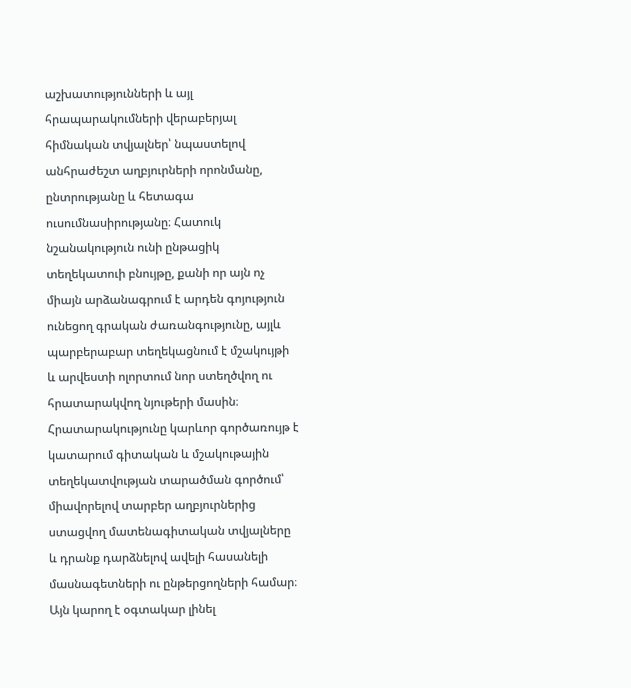աշխատությունների և այլ հրապարակումների վերաբերյալ հիմնական տվյալներ՝ նպաստելով անհրաժեշտ աղբյուրների որոնմանը, ընտրությանը և հետագա ուսումնասիրությանը։ Հատուկ նշանակություն ունի ընթացիկ տեղեկատուի բնույթը, քանի որ այն ոչ միայն արձանագրում է արդեն գոյություն ունեցող գրական ժառանգությունը, այլև պարբերաբար տեղեկացնում է մշակույթի և արվեստի ոլորտում նոր ստեղծվող ու հրատարակվող նյութերի մասին։ Հրատարակությունը կարևոր գործառույթ է կատարում գիտական և մշակութային տեղեկատվության տարածման գործում՝ միավորելով տարբեր աղբյուրներից ստացվող մատենագիտական տվյալները և դրանք դարձնելով ավելի հասանելի մասնագետների ու ընթերցողների համար։ Այն կարող է օգտակար լինել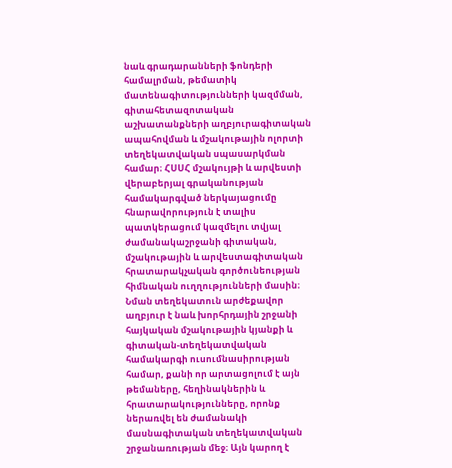նաև գրադարանների ֆոնդերի համալրման, թեմատիկ մատենագիտությունների կազմման, գիտահետազոտական աշխատանքների աղբյուրագիտական ապահովման և մշակութային ոլորտի տեղեկատվական սպասարկման համար։ ՀՍՍՀ մշակույթի և արվեստի վերաբերյալ գրականության համակարգված ներկայացումը հնարավորություն է տալիս պատկերացում կազմելու տվյալ ժամանակաշրջանի գիտական, մշակութային և արվեստագիտական հրատարակչական գործունեության հիմնական ուղղությունների մասին։ Նման տեղեկատուն արժեքավոր աղբյուր է նաև խորհրդային շրջանի հայկական մշակութային կյանքի և գիտական-տեղեկատվական համակարգի ուսումնասիրության համար, քանի որ արտացոլում է այն թեմաները, հեղինակներին և հրատարակությունները, որոնք ներառվել են ժամանակի մասնագիտական տեղեկատվական շրջանառության մեջ։ Այն կարող է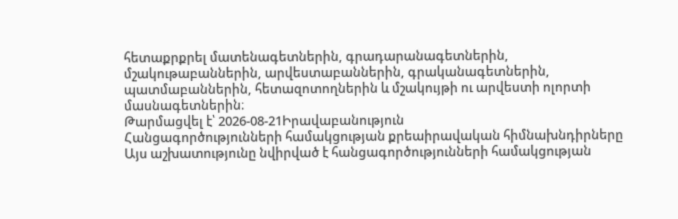հետաքրքրել մատենագետներին, գրադարանագետներին, մշակութաբաններին, արվեստաբաններին, գրականագետներին, պատմաբաններին, հետազոտողներին և մշակույթի ու արվեստի ոլորտի մասնագետներին։
Թարմացվել է՝ 2026-08-21Իրավաբանություն
Հանցագործությունների համակցության քրեաիրավական հիմնախնդիրները
Այս աշխատությունը նվիրված է հանցագործությունների համակցության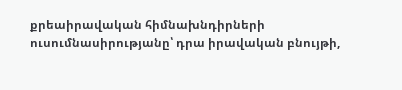քրեաիրավական հիմնախնդիրների ուսումնասիրությանը՝ դրա իրավական բնույթի,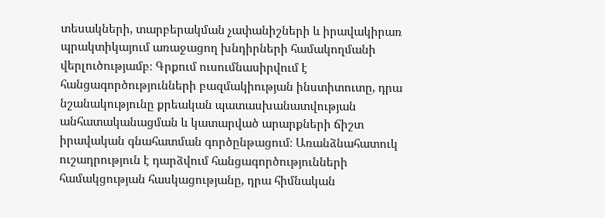տեսակների, տարբերակման չափանիշների և իրավակիրառ պրակտիկայում առաջացող խնդիրների համակողմանի վերլուծությամբ։ Գրքում ուսումնասիրվում է հանցագործությունների բազմակիության ինստիտուտը, դրա նշանակությունը քրեական պատասխանատվության անհատականացման և կատարված արարքների ճիշտ իրավական գնահատման գործընթացում։ Առանձնահատուկ ուշադրություն է դարձվում հանցագործությունների համակցության հասկացությանը, դրա հիմնական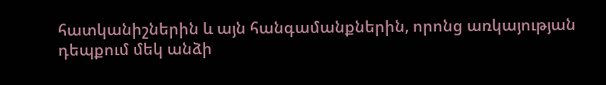հատկանիշներին և այն հանգամանքներին, որոնց առկայության դեպքում մեկ անձի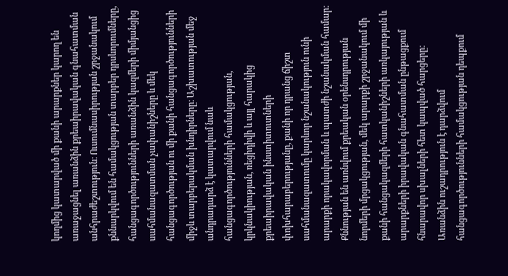կողմից կատարված մի քանի արարքներ կարող են առաջացնել առանձին քրեաիրավական գնահատման անհրաժեշտություն։ Ուսումնասիրության շրջանակում քննարկվում են համակցության տարբեր դրսևորումները, հանցագործությունների առանձին կազմերի միմյանցից սահմանազատման չափանիշները և մեկ հանցագործության ու մի քանի հանցագործությունների միջև տարբերակման խնդիրները։ Աշխատության մեջ անդրադարձ է կատարվում նաև հանցագործությունների համակցության, կրկնակիության, ռեցիդիվի և այլ հարակից քրեաիրավական ինստիտուտների փոխհարաբերությանը, քանի որ դրանց ճիշտ սահմանազատումը կարևոր նշանակություն ունի արարքի որակավորման և պատժի նշանակման համար։ Քննության են առնվում քրեական օրենսդրության նորմերի մրցակցության, մեկ արարքի շրջանակում մի քանի հանցակազմերի հատկանիշների առկայության և արարքների իրավական գնահատման ընթացքում հնարավոր սխալների հետ կապված հարցերը։ Առանձին ուշադրություն է դարձվում հանցագործությունների համակցության դեպքում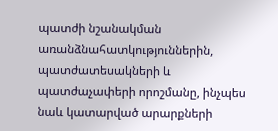պատժի նշանակման առանձնահատկություններին, պատժատեսակների և պատժաչափերի որոշմանը, ինչպես նաև կատարված արարքների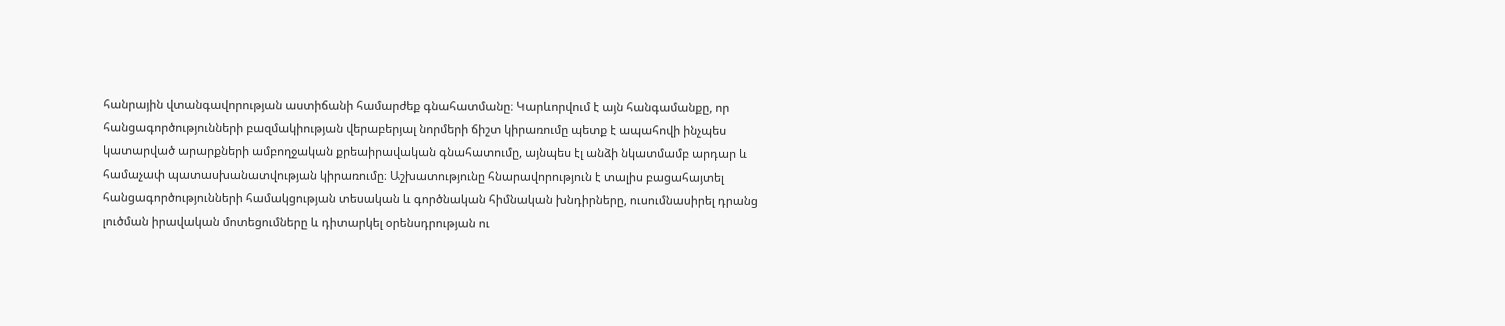հանրային վտանգավորության աստիճանի համարժեք գնահատմանը։ Կարևորվում է այն հանգամանքը, որ հանցագործությունների բազմակիության վերաբերյալ նորմերի ճիշտ կիրառումը պետք է ապահովի ինչպես կատարված արարքների ամբողջական քրեաիրավական գնահատումը, այնպես էլ անձի նկատմամբ արդար և համաչափ պատասխանատվության կիրառումը։ Աշխատությունը հնարավորություն է տալիս բացահայտել հանցագործությունների համակցության տեսական և գործնական հիմնական խնդիրները, ուսումնասիրել դրանց լուծման իրավական մոտեցումները և դիտարկել օրենսդրության ու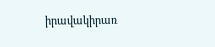իրավակիրառ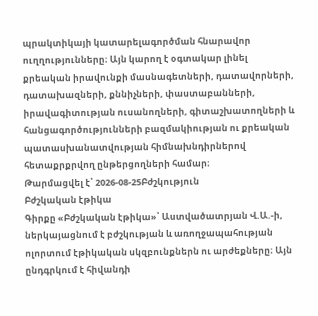պրակտիկայի կատարելագործման հնարավոր ուղղությունները։ Այն կարող է օգտակար լինել քրեական իրավունքի մասնագետների, դատավորների, դատախազների, քննիչների, փաստաբանների, իրավագիտության ուսանողների, գիտաշխատողների և հանցագործությունների բազմակիության ու քրեական պատասխանատվության հիմնախնդիրներով հետաքրքրվող ընթերցողների համար։
Թարմացվել է՝ 2026-08-25Բժշկություն
Բժշկական էթիկա
Գիրքը «Բժշկական էթիկա»՝ Աստվածատրյան Վ.Ա.-ի, ներկայացնում է բժշկության և առողջապահության ոլորտում էթիկական սկզբունքներն ու արժեքները։ Այն ընդգրկում է հիվանդի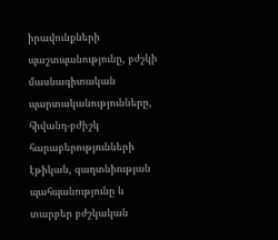իրավունքների պաշտպանությունը, բժշկի մասնագիտական պարտականությունները, հիվանդ-բժիշկ հարաբերությունների էթիկան, գաղտնիության պահպանությունը և տարբեր բժշկական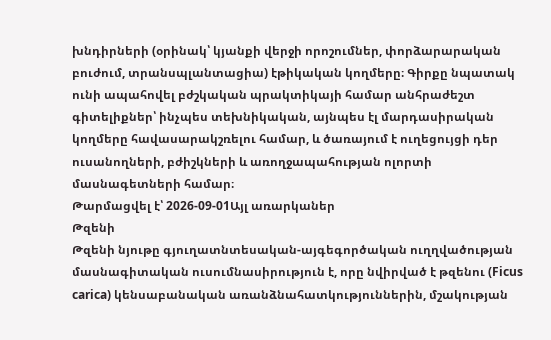խնդիրների (օրինակ՝ կյանքի վերջի որոշումներ, փորձարարական բուժում, տրանսպլանտացիա) էթիկական կողմերը։ Գիրքը նպատակ ունի ապահովել բժշկական պրակտիկայի համար անհրաժեշտ գիտելիքներ՝ ինչպես տեխնիկական, այնպես էլ մարդասիրական կողմերը հավասարակշռելու համար, և ծառայում է ուղեցույցի դեր ուսանողների, բժիշկների և առողջապահության ոլորտի մասնագետների համար։
Թարմացվել է՝ 2026-09-01Այլ առարկաներ
Թզենի
Թզենի նյութը գյուղատնտեսական-այգեգործական ուղղվածության մասնագիտական ուսումնասիրություն է, որը նվիրված է թզենու (Ficus carica) կենսաբանական առանձնահատկություններին, մշակության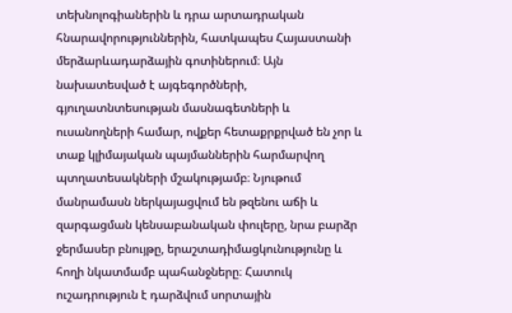տեխնոլոգիաներին և դրա արտադրական հնարավորություններին, հատկապես Հայաստանի մերձարևադարձային գոտիներում։ Այն նախատեսված է այգեգործների, գյուղատնտեսության մասնագետների և ուսանողների համար, ովքեր հետաքրքրված են չոր և տաք կլիմայական պայմաններին հարմարվող պտղատեսակների մշակությամբ։ Նյութում մանրամասն ներկայացվում են թզենու աճի և զարգացման կենսաբանական փուլերը, նրա բարձր ջերմասեր բնույթը, երաշտադիմացկունությունը և հողի նկատմամբ պահանջները։ Հատուկ ուշադրություն է դարձվում սորտային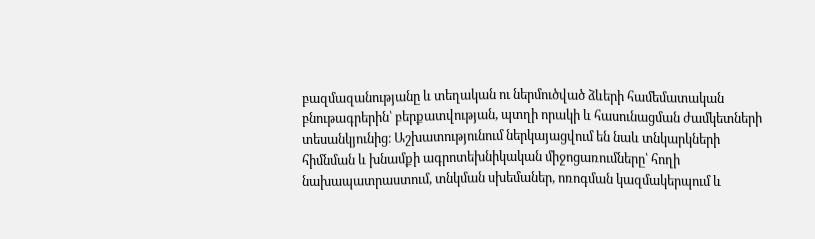բազմազանությանը և տեղական ու ներմուծված ձևերի համեմատական բնութագրերին՝ բերքատվության, պտղի որակի և հասունացման ժամկետների տեսանկյունից։ Աշխատությունում ներկայացվում են նաև տնկարկների հիմնման և խնամքի ագրոտեխնիկական միջոցառումները՝ հողի նախապատրաստում, տնկման սխեմաներ, ոռոգման կազմակերպում և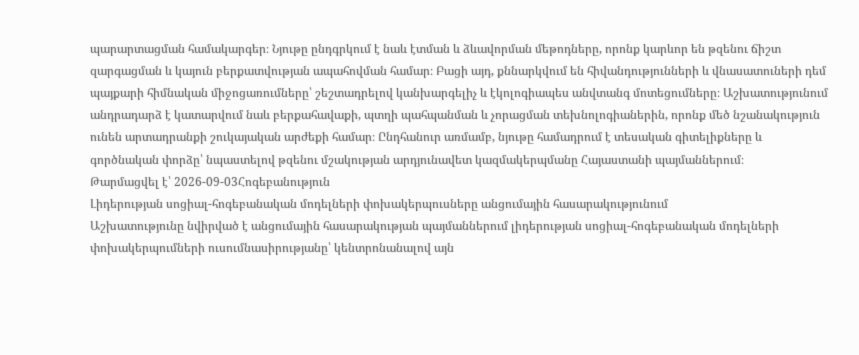պարարտացման համակարգեր։ Նյութը ընդգրկում է նաև էտման և ձևավորման մեթոդները, որոնք կարևոր են թզենու ճիշտ զարգացման և կայուն բերքատվության ապահովման համար։ Բացի այդ, քննարկվում են հիվանդությունների և վնասատուների դեմ պայքարի հիմնական միջոցառումները՝ շեշտադրելով կանխարգելիչ և էկոլոգիապես անվտանգ մոտեցումները։ Աշխատությունում անդրադարձ է կատարվում նաև բերքահավաքի, պտղի պահպանման և չորացման տեխնոլոգիաներին, որոնք մեծ նշանակություն ունեն արտադրանքի շուկայական արժեքի համար։ Ընդհանուր առմամբ, նյութը համադրում է տեսական գիտելիքները և գործնական փորձը՝ նպաստելով թզենու մշակության արդյունավետ կազմակերպմանը Հայաստանի պայմաններում։
Թարմացվել է՝ 2026-09-03Հոգեբանություն
Լիդերության սոցիալ-հոգեբանական մոդելների փոխակերպուսները անցումային հասարակությունում
Աշխատությունը նվիրված է անցումային հասարակության պայմաններում լիդերության սոցիալ-հոգեբանական մոդելների փոխակերպումների ուսումնասիրությանը՝ կենտրոնանալով այն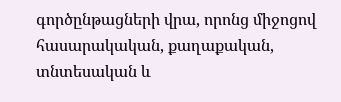գործընթացների վրա, որոնց միջոցով հասարակական, քաղաքական, տնտեսական և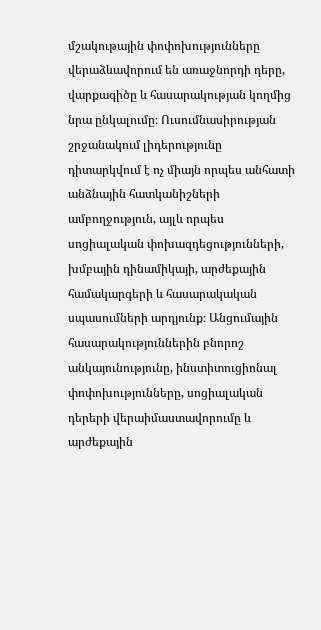մշակութային փոփոխությունները վերաձևավորում են առաջնորդի դերը, վարքագիծը և հասարակության կողմից նրա ընկալումը։ Ուսումնասիրության շրջանակում լիդերությունը դիտարկվում է ոչ միայն որպես անհատի անձնային հատկանիշների ամբողջություն, այլև որպես սոցիալական փոխազդեցությունների, խմբային դինամիկայի, արժեքային համակարգերի և հասարակական սպասումների արդյունք։ Անցումային հասարակություններին բնորոշ անկայունությունը, ինստիտուցիոնալ փոփոխությունները, սոցիալական դերերի վերաիմաստավորումը և արժեքային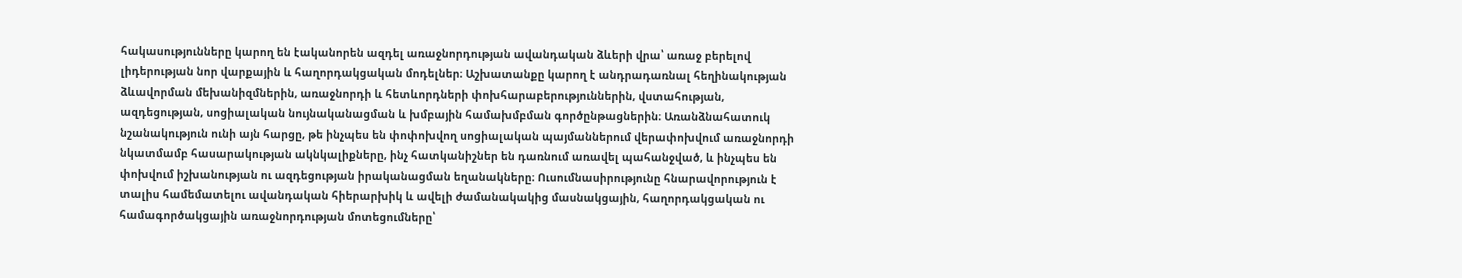հակասությունները կարող են էականորեն ազդել առաջնորդության ավանդական ձևերի վրա՝ առաջ բերելով լիդերության նոր վարքային և հաղորդակցական մոդելներ։ Աշխատանքը կարող է անդրադառնալ հեղինակության ձևավորման մեխանիզմներին, առաջնորդի և հետևորդների փոխհարաբերություններին, վստահության, ազդեցության, սոցիալական նույնականացման և խմբային համախմբման գործընթացներին։ Առանձնահատուկ նշանակություն ունի այն հարցը, թե ինչպես են փոփոխվող սոցիալական պայմաններում վերափոխվում առաջնորդի նկատմամբ հասարակության ակնկալիքները, ինչ հատկանիշներ են դառնում առավել պահանջված, և ինչպես են փոխվում իշխանության ու ազդեցության իրականացման եղանակները։ Ուսումնասիրությունը հնարավորություն է տալիս համեմատելու ավանդական հիերարխիկ և ավելի ժամանակակից մասնակցային, հաղորդակցական ու համագործակցային առաջնորդության մոտեցումները՝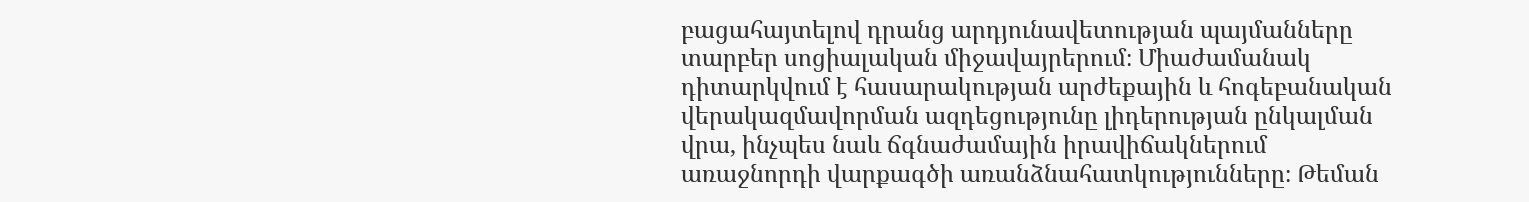բացահայտելով դրանց արդյունավետության պայմանները տարբեր սոցիալական միջավայրերում։ Միաժամանակ դիտարկվում է հասարակության արժեքային և հոգեբանական վերակազմավորման ազդեցությունը լիդերության ընկալման վրա, ինչպես նաև ճգնաժամային իրավիճակներում առաջնորդի վարքագծի առանձնահատկությունները։ Թեման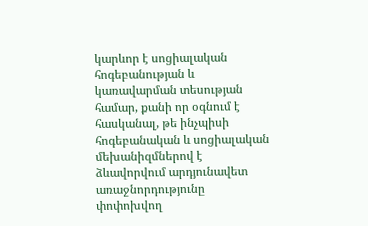կարևոր է սոցիալական հոգեբանության և կառավարման տեսության համար, քանի որ օգնում է հասկանալ, թե ինչպիսի հոգեբանական և սոցիալական մեխանիզմներով է ձևավորվում արդյունավետ առաջնորդությունը փոփոխվող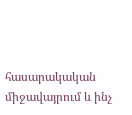հասարակական միջավայրում և ինչ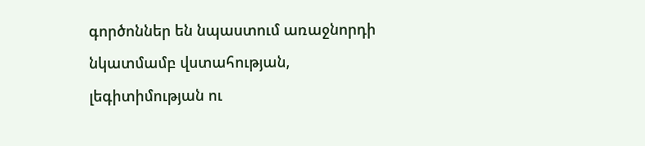գործոններ են նպաստում առաջնորդի նկատմամբ վստահության, լեգիտիմության ու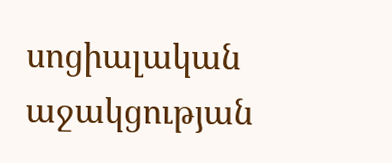սոցիալական աջակցության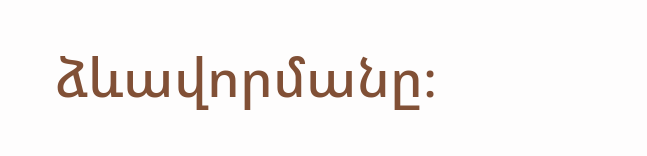ձևավորմանը։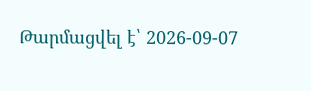Թարմացվել է՝ 2026-09-07